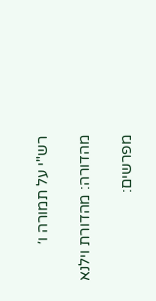רש"י על תמורה ו׳

מהדורה: מהדורת וילנא

מפרשים: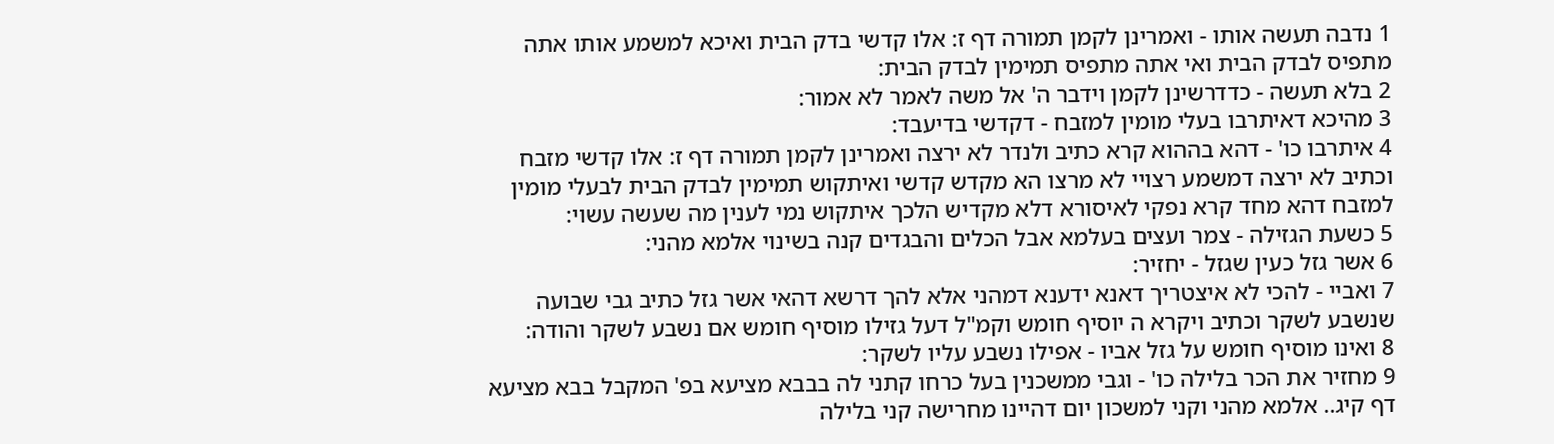1 נדבה תעשה אותו - ואמרינן לקמן תמורה דף ז: אלו קדשי בדק הבית ואיכא למשמע אותו אתה מתפיס לבדק הבית ואי אתה מתפיס תמימין לבדק הבית:
2 בלא תעשה - כדדרשינן לקמן וידבר ה' אל משה לאמר לא אמור:
3 מהיכא דאיתרבו בעלי מומין למזבח - דקדשי בדיעבד:
4 איתרבו כו' - דהא בההוא קרא כתיב ולנדר לא ירצה ואמרינן לקמן תמורה דף ז: אלו קדשי מזבח וכתיב לא ירצה דמשמע רצויי לא מרצו הא מקדש קדשי ואיתקוש תמימין לבדק הבית לבעלי מומין למזבח דהא מחד קרא נפקי לאיסורא דלא מקדיש הלכך איתקוש נמי לענין מה שעשה עשוי:
5 כשעת הגזילה - צמר ועצים בעלמא אבל הכלים והבגדים קנה בשינוי אלמא מהני:
6 אשר גזל כעין שגזל - יחזיר:
7 ואביי - להכי לא איצטריך דאנא ידענא דמהני אלא להך דרשא דהאי אשר גזל כתיב גבי שבועה שנשבע לשקר וכתיב ויקרא ה יוסיף חומש וקמ"ל דעל גזילו מוסיף חומש אם נשבע לשקר והודה:
8 ואינו מוסיף חומש על גזל אביו - אפילו נשבע עליו לשקר:
9 מחזיר את הכר בלילה כו' - וגבי ממשכנין בעל כרחו קתני לה בבבא מציעא בפ' המקבל בבא מציעא דף קיג.. אלמא מהני וקני למשכון יום דהיינו מחרישה קני בלילה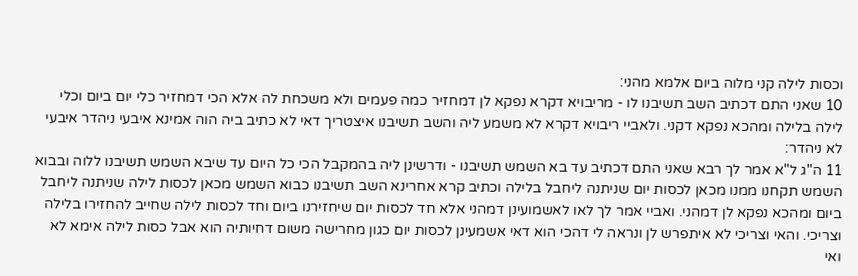וכסות לילה קני מלוה ביום אלמא מהני:
10 שאני התם דכתיב השב תשיבנו לו - מריבויא דקרא נפקא לן דמחזיר כמה פעמים ולא משכחת לה אלא הכי דמחזיר כלי יום ביום וכלי לילה בלילה ומהכא נפקא דקני. ולאביי ריבויא דקרא לא משמע ליה והשב תשיבנו איצטריך דאי לא כתיב ביה הוה אמינא איבעי ניהדר איבעי לא ניהדר:
11 ה"ג ל"א אמר לך רבא שאני התם דכתיב עד בא השמש תשיבנו - ודרשינן ליה בהמקבל הכי כל היום עד שיבא השמש תשיבנו ללוה ובבוא השמש תקחנו ממנו מכאן לכסות יום שניתנה ליחבל בלילה וכתיב קרא אחרינא השב תשיבנו כבוא השמש מכאן לכסות לילה שניתנה ליחבל ביום ומהכא נפקא לן דמהני. ואביי אמר לך לאו לאשמועינן דמהני אלא חד לכסות יום שיחזירנו ביום וחד לכסות לילה שחייב להחזירו בלילה וצריכי. והאי וצריכי לא איתפרש לן ונראה לי דהכי הוא דאי אשמעינן לכסות יום כגון מחרישה משום דחיותיה הוא אבל כסות לילה אימא לא ואי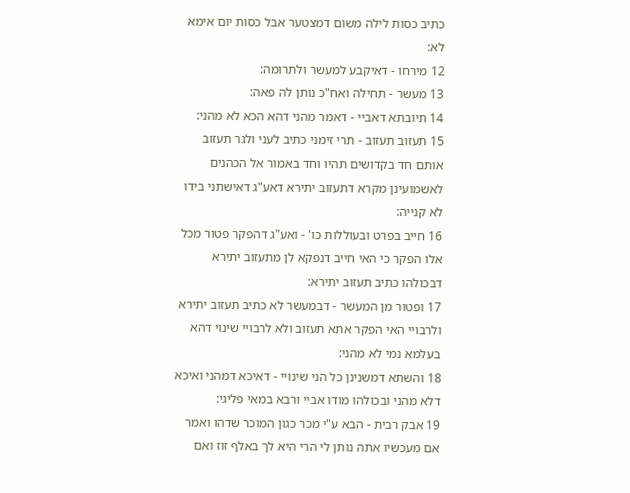כתיב כסות לילה משום דמצטער אבל כסות יום אימא לא:
12 מירחו - דאיקבע למעשר ולתרומה:
13 מעשר - תחילה ואח"כ נותן לה פאה:
14 תיובתא דאביי - דאמר מהני דהא הכא לא מהני:
15 תעזוב תעזוב - תרי זימני כתיב לעני ולגר תעזוב אותם חד בקדושים תהיו וחד באמור אל הכהנים לאשמועינן מקרא דתעזוב יתירא דאע"ג דאישתני בידו לא קנייה:
16 חייב בפרט ובעוללות כו' - ואע"ג דהפקר פטור מכל אלו הפקר כי האי חייב דנפקא לן מתעזוב יתירא דבכולהו כתיב תעזוב יתירא:
17 ופטור מן המעשר - דבמעשר לא כתיב תעזוב יתירא ולרבויי האי הפקר אתא תעזוב ולא לרבויי שינוי דהא בעלמא נמי לא מהני:
18 והשתא דמשנינן כל הני שינויי - דאיכא דמהני ואיכא דלא מהני ובכולהו מודו אביי ורבא במאי פליגי:
19 אבק רבית - הבא ע"י מכר כגון המוכר שדהו ואמר אם מעכשיו אתה נותן לי הרי היא לך באלף זוז ואם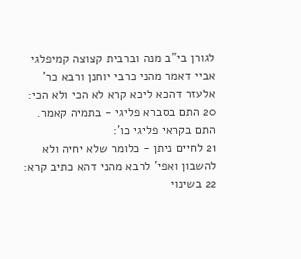לגורן בי"ב מנה וברבית קצוצה קמיפלגי אביי דאמר מהני כרבי יוחנן ורבא כר' אלעזר דהכא ליכא קרא לא הכי ולא הכי:
20 התם בסברא פליגי - בתמיה קאמר. התם בקראי פליגי כו':
21 לחיים ניתן - כלומר שלא יחיה ולא להשבון ואפי' לרבא מהני דהא כתיב קרא:
22 בשינוי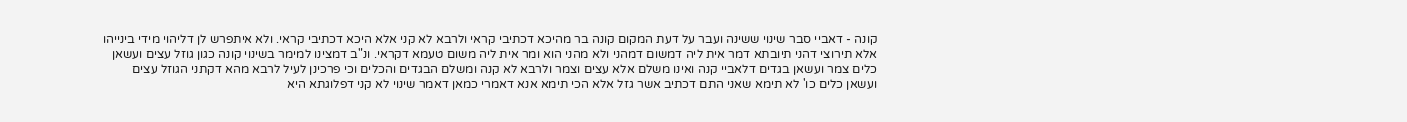קונה - דאביי סבר שינוי ששינה ועבר על דעת המקום קונה בר מהיכא דכתיבי קראי ולרבא לא קני אלא היכא דכתיבי קראי. ולא איתפרש לן דליהוי מידי בינייהו אלא תירוצי דהני תיובתא דמר אית ליה דמשום דמהני ולא מהני הוא ומר אית ליה משום טעמא דקראי. ונ"ב דמצינו למימר בשינוי קונה כגון גוזל עצים ועשאן כלים צמר ועשאן בגדים דלאביי קנה ואינו משלם אלא עצים וצמר ולרבא לא קנה ומשלם הבגדים והכלים וכי פרכינן לעיל לרבא מהא דקתני הגוזל עצים ועשאן כלים כו' לא תימא שאני התם דכתיב אשר גזל אלא הכי תימא אנא דאמרי כמאן דאמר שינוי לא קני דפלוגתא היא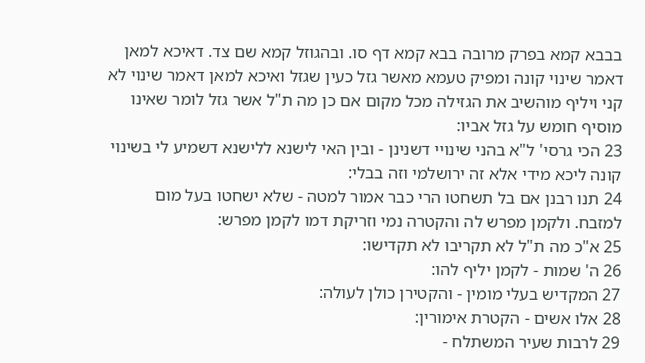בבבא קמא בפרק מרובה בבא קמא דף סו. ובהגוזל קמא שם צד. דאיכא למאן דאמר שינוי קונה ומפיק טעמא מאשר גזל כעין שגזל ואיכא למאן דאמר שינוי לא קני ויליף מוהשיב את הגזילה מכל מקום אם כן מה ת"ל אשר גזל לומר שאינו מוסיף חומש על גזל אביו:
23 הכי גרסי' ל"א בהני שינויי דשנינן - ובין האי לישנא ללישנא דשמיע לי בשינוי קונה ליכא מידי אלא זה ירושלמי וזה בבלי:
24 תנו רבנן אם בל תשחטו הרי כבר אמור למטה - שלא ישחטו בעל מום למזבח. ולקמן מפרש לה והקטרה נמי וזריקת דמו לקמן מפרש:
25 א"כ מה ת"ל לא תקריבו לא תקדישו:
26 ה' שמות - לקמן יליף להו:
27 המקדיש בעלי מומין - והקטירן כולן לעולה:
28 אלו אשים - הקטרת אימורין:
29 לרבות שעיר המשתלח -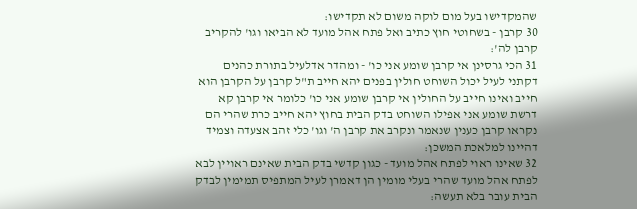שהמקדישו בעל מום לוקה משום לא תקדישו:
30 קרבן - בשחוטי חוץ כתיב ואל פתח אהל מועד לא הביאו וגו' להקריב קרבן לה':
31 הכי גרסינן אי קרבן שומע אני כו' - ומהדר אדלעיל בתורת כהנים דקתני לעיל יכול השוחט חולין בפנים יהא חייב ת"ל קרבן על הקרבן הוא חייב ואינו חייב על החולין אי קרבן שומע אני כו' כלומר אי קרבן קא דרשת שומע אני אפילו השוחט בדק הבית בחוץ יהא חייב כרת שהרי הם נקראו קרבן כענין שנאמר ונקרב את קרבן ה' וגו' כלי זהב אצעדה וצמיד דהיינו למלאכת המשכן:
32 שאינו ראוי לפתח אהל מועד - כגון קדשי בדק הבית שאינם ראויין לבא לפתח אהל מועד שהרי בעלי מומין הן דאמרן לעיל המתפיס תמימין לבדק הבית עובר בלא תעשה: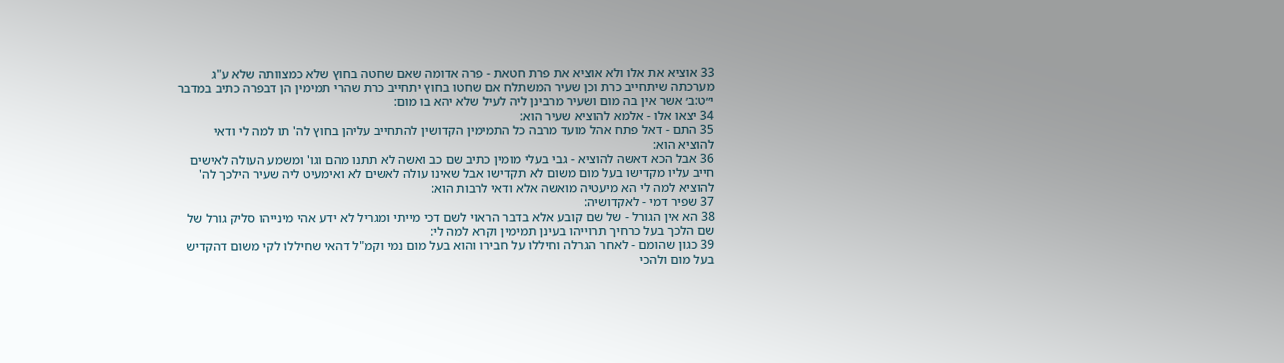33 אוציא את אלו ולא אוציא את פרת חטאת - פרה אדומה שאם שחטה בחוץ שלא כמצוותה שלא ע"ג מערכתה שיתחייב כרת וכן שעיר המשתלח אם שחטו בחוץ יתחייב כרת שהרי תמימין הן דבפרה כתיב במדבר י״ט:ב׳ אשר אין בה מום ושעיר מרבינן ליה לעיל שלא יהא בו מום:
34 יצאו אלו - אלמא להוציא שעיר הוא:
35 התם - דאל פתח אהל מועד מרבה כל התמימין הקדושין להתחייב עליהן בחוץ לה' תו למה לי ודאי להוציא הוא:
36 אבל הכא דאשה להוציא - גבי בעלי מומין כתיב שם כב ואשה לא תתנו מהם וגו' ומשמע העולה לאישים חייב עליו מקדישו בעל מום משום לא תקדישו אבל שאינו עולה לאשים לא ואימעיט ליה שעיר הילכך לה' להוציא למה לי הא מיעטיה מואשה אלא ודאי לרבות הוא:
37 שפיר דמי - לאקדושיה:
38 הא אין הגורל - של שם קובע אלא בדבר הראוי לשם דכי מייתי ומגריל לא ידע אהי מינייהו סליק גורל של שם הלכך בעל כרחיך תרוייהו בעינן תמימין וקרא למה לי:
39 כגון שהומם - לאחר הגרלה וחיללו על חבירו והוא בעל מום נמי וקמ"ל דהאי שחיללו לקי משום דהקדיש בעל מום ולהכי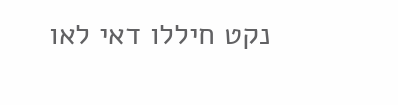נקט חיללו דאי לאו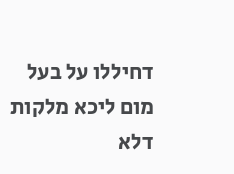דחיללו על בעל מום ליכא מלקות דלא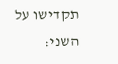תקדישו על השני: